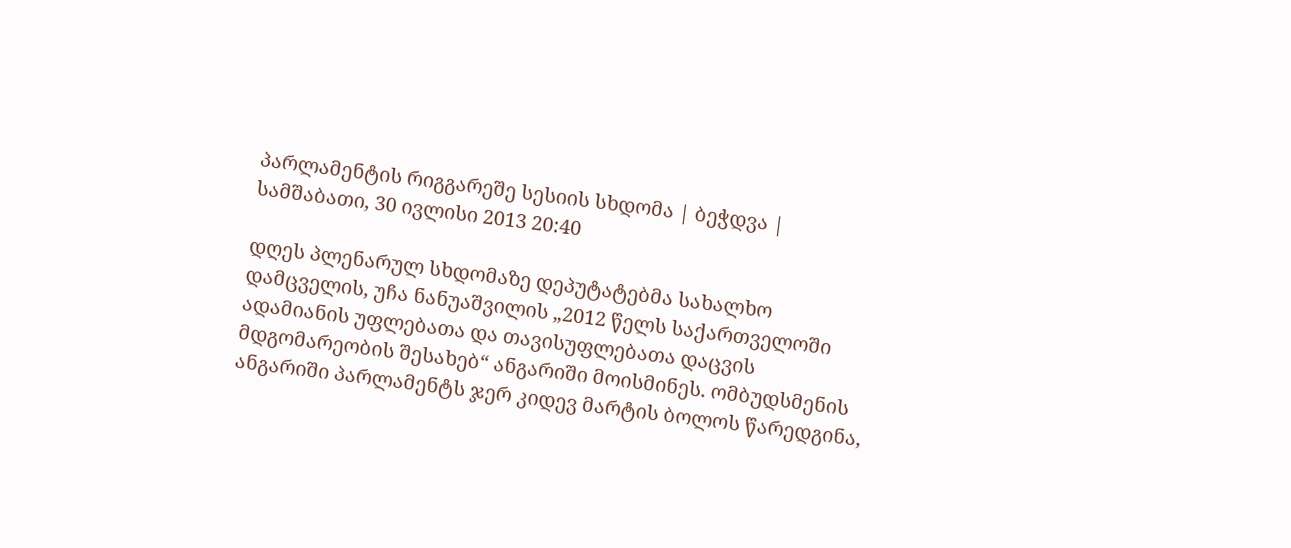პარლამენტის რიგგარეშე სესიის სხდომა | ბეჭდვა |
სამშაბათი, 30 ივლისი 2013 20:40

დღეს პლენარულ სხდომაზე დეპუტატებმა სახალხო დამცველის, უჩა ნანუაშვილის „2012 წელს საქართველოში ადამიანის უფლებათა და თავისუფლებათა დაცვის მდგომარეობის შესახებ“ ანგარიში მოისმინეს. ომბუდსმენის ანგარიში პარლამენტს ჯერ კიდევ მარტის ბოლოს წარედგინა,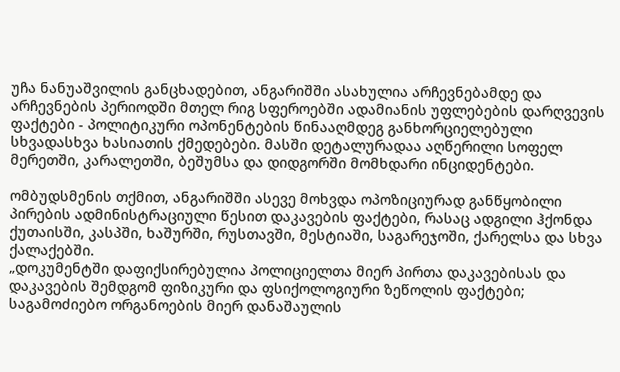უჩა ნანუაშვილის განცხადებით, ანგარიშში ასახულია არჩევნებამდე და არჩევნების პერიოდში მთელ რიგ სფეროებში ადამიანის უფლებების დარღვევის ფაქტები - პოლიტიკური ოპონენტების წინააღმდეგ განხორციელებული სხვადასხვა ხასიათის ქმედებები. მასში დეტალურადაა აღწერილი სოფელ მერეთში, კარალეთში, ბეშუმსა და დიდგორში მომხდარი ინციდენტები.

ომბუდსმენის თქმით, ანგარიშში ასევე მოხვდა ოპოზიციურად განწყობილი პირების ადმინისტრაციული წესით დაკავების ფაქტები, რასაც ადგილი ჰქონდა ქუთაისში, კასპში, ხაშურში, რუსთავში, მესტიაში, საგარეჯოში, ქარელსა და სხვა ქალაქებში.
„დოკუმენტში დაფიქსირებულია პოლიციელთა მიერ პირთა დაკავებისას და დაკავების შემდგომ ფიზიკური და ფსიქოლოგიური ზეწოლის ფაქტები; საგამოძიებო ორგანოების მიერ დანაშაულის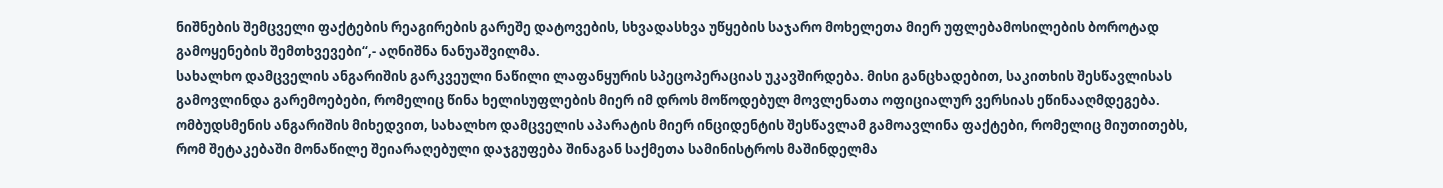ნიშნების შემცველი ფაქტების რეაგირების გარეშე დატოვების, სხვადასხვა უწყების საჯარო მოხელეთა მიერ უფლებამოსილების ბოროტად გამოყენების შემთხვევები“,- აღნიშნა ნანუაშვილმა.
სახალხო დამცველის ანგარიშის გარკვეული ნაწილი ლაფანყურის სპეცოპერაციას უკავშირდება. მისი განცხადებით, საკითხის შესწავლისას გამოვლინდა გარემოებები, რომელიც წინა ხელისუფლების მიერ იმ დროს მოწოდებულ მოვლენათა ოფიციალურ ვერსიას ეწინააღმდეგება. ომბუდსმენის ანგარიშის მიხედვით, სახალხო დამცველის აპარატის მიერ ინციდენტის შესწავლამ გამოავლინა ფაქტები, რომელიც მიუთითებს, რომ შეტაკებაში მონაწილე შეიარაღებული დაჯგუფება შინაგან საქმეთა სამინისტროს მაშინდელმა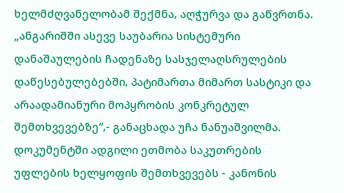ხელმძღვანელობამ შექმნა, აღჭურვა და გაწვრთნა.
„ანგარიშში ასევე საუბარია სისტემური დანაშაულების ჩადენაზე სასჯელაღსრულების დაწესებულებებში, პატიმართა მიმართ სასტიკი და არაადამიანური მოპყრობის კონკრეტულ შემთხვევებზე“,- განაცხადა უჩა ნანუაშვილმა. დოკუმენტში ადგილი ეთმობა საკუთრების უფლების ხელყოფის შემთხვევებს - კანონის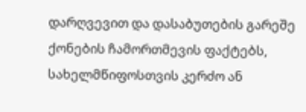დარღვევით და დასაბუთების გარეშე ქონების ჩამორთმევის ფაქტებს, სახელმწიფოსთვის კერძო ან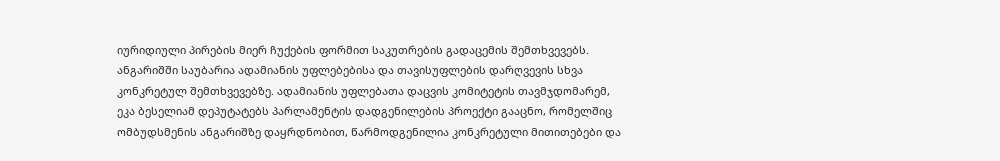იურიდიული პირების მიერ ჩუქების ფორმით საკუთრების გადაცემის შემთხვევებს.
ანგარიშში საუბარია ადამიანის უფლებებისა და თავისუფლების დარღვევის სხვა კონკრეტულ შემთხვევებზე. ადამიანის უფლებათა დაცვის კომიტეტის თავმჯდომარემ, ეკა ბესელიამ დეპუტატებს პარლამენტის დადგენილების პროექტი გააცნო, რომელშიც ომბუდსმენის ანგარიშზე დაყრდნობით, წარმოდგენილია კონკრეტული მითითებები და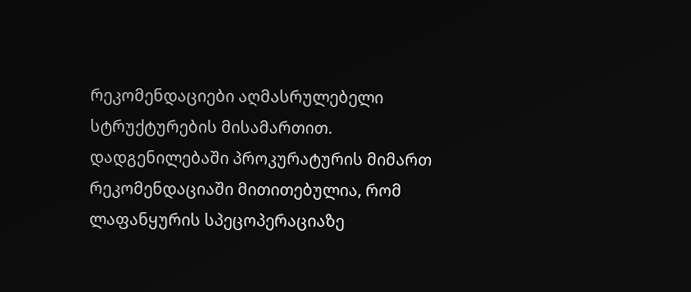რეკომენდაციები აღმასრულებელი სტრუქტურების მისამართით.
დადგენილებაში პროკურატურის მიმართ რეკომენდაციაში მითითებულია, რომ ლაფანყურის სპეცოპერაციაზე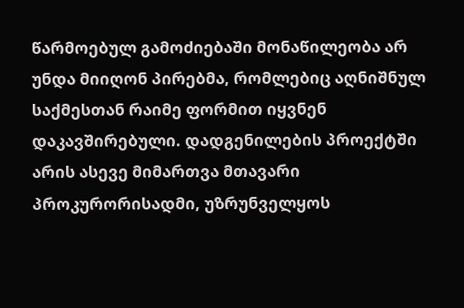წარმოებულ გამოძიებაში მონაწილეობა არ უნდა მიიღონ პირებმა, რომლებიც აღნიშნულ საქმესთან რაიმე ფორმით იყვნენ დაკავშირებული. დადგენილების პროექტში არის ასევე მიმართვა მთავარი პროკურორისადმი, უზრუნველყოს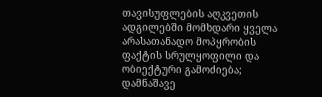თავისუფლების აღკვეთის ადგილებში მომხდარი ყველა არასათანადო მოპყრობის ფაქტის სრულყოფილი და ობიექტური გამოძიება; დამნაშავე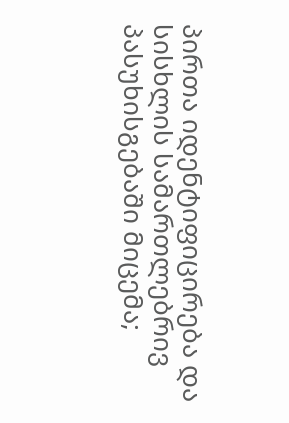პირთა იდენტიფიცირება და სისხლის სამართლებრივ პასუხისგებაში მიცემა;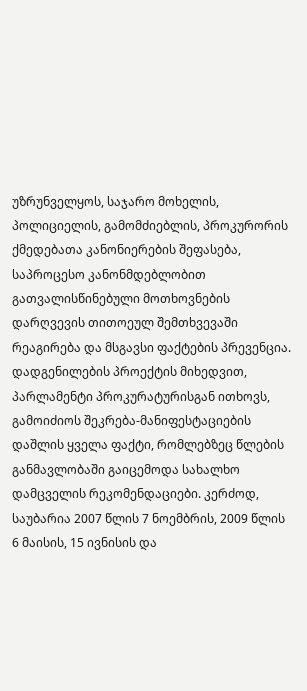უზრუნველყოს, საჯარო მოხელის, პოლიციელის, გამომძიებლის, პროკურორის ქმედებათა კანონიერების შეფასება, საპროცესო კანონმდებლობით გათვალისწინებული მოთხოვნების დარღვევის თითოეულ შემთხვევაში რეაგირება და მსგავსი ფაქტების პრევენცია.
დადგენილების პროექტის მიხედვით, პარლამენტი პროკურატურისგან ითხოვს, გამოიძიოს შეკრება-მანიფესტაციების დაშლის ყველა ფაქტი, რომლებზეც წლების განმავლობაში გაიცემოდა სახალხო დამცველის რეკომენდაციები. კერძოდ, საუბარია 2007 წლის 7 ნოემბრის, 2009 წლის 6 მაისის, 15 ივნისის და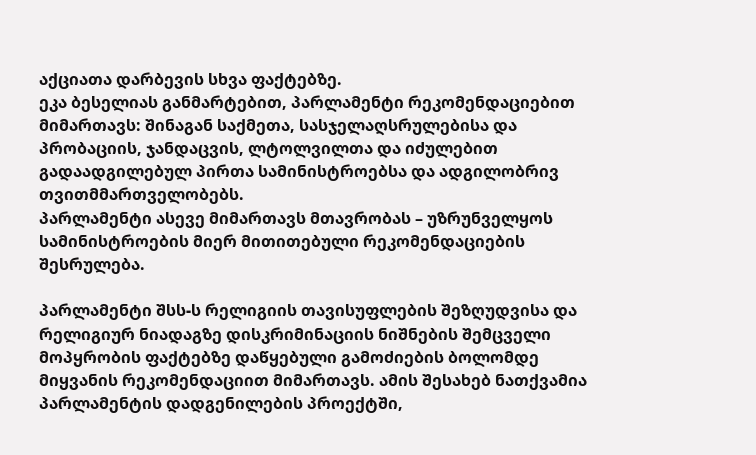აქციათა დარბევის სხვა ფაქტებზე.
ეკა ბესელიას განმარტებით, პარლამენტი რეკომენდაციებით მიმართავს: შინაგან საქმეთა, სასჯელაღსრულებისა და პრობაციის, ჯანდაცვის, ლტოლვილთა და იძულებით გადაადგილებულ პირთა სამინისტროებსა და ადგილობრივ თვითმმართველობებს.
პარლამენტი ასევე მიმართავს მთავრობას – უზრუნველყოს სამინისტროების მიერ მითითებული რეკომენდაციების შესრულება.

პარლამენტი შსს-ს რელიგიის თავისუფლების შეზღუდვისა და რელიგიურ ნიადაგზე დისკრიმინაციის ნიშნების შემცველი მოპყრობის ფაქტებზე დაწყებული გამოძიების ბოლომდე მიყვანის რეკომენდაციით მიმართავს. ამის შესახებ ნათქვამია პარლამენტის დადგენილების პროექტში,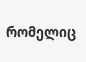რომელიც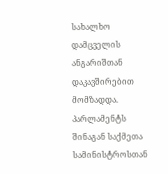სახალხო დამცველის ანგარიშთან დაკავშირებით მომზადდა.
პარლამენტს შინაგან საქმეთა სამინისტროსთან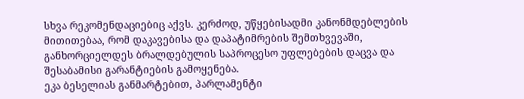სხვა რეკომენდაციებიც აქვს. კერძოდ, უწყებისადმი კანონმდებლების მითითებაა, რომ დაკავებისა და დაპატიმრების შემთხვევაში, განხორციელდეს ბრალდებულის საპროცესო უფლებების დაცვა და შესაბამისი გარანტიების გამოყენება.
ეკა ბესელიას განმარტებით, პარლამენტი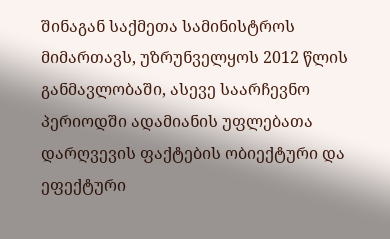შინაგან საქმეთა სამინისტროს მიმართავს, უზრუნველყოს 2012 წლის განმავლობაში, ასევე საარჩევნო პერიოდში ადამიანის უფლებათა დარღვევის ფაქტების ობიექტური და ეფექტური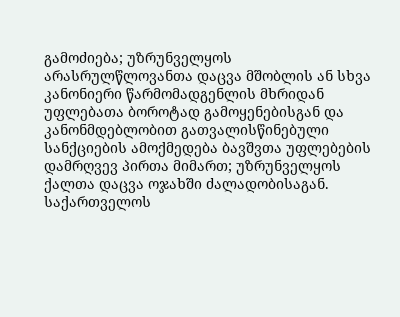გამოძიება; უზრუნველყოს არასრულწლოვანთა დაცვა მშობლის ან სხვა კანონიერი წარმომადგენლის მხრიდან უფლებათა ბოროტად გამოყენებისგან და კანონმდებლობით გათვალისწინებული სანქციების ამოქმედება ბავშვთა უფლებების დამრღვევ პირთა მიმართ; უზრუნველყოს ქალთა დაცვა ოჯახში ძალადობისაგან.
საქართველოს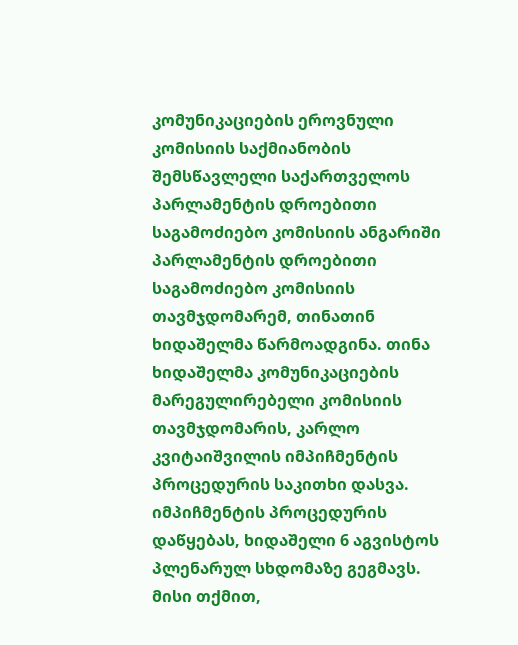კომუნიკაციების ეროვნული კომისიის საქმიანობის შემსწავლელი საქართველოს პარლამენტის დროებითი საგამოძიებო კომისიის ანგარიში პარლამენტის დროებითი საგამოძიებო კომისიის თავმჯდომარემ, თინათინ ხიდაშელმა წარმოადგინა. თინა ხიდაშელმა კომუნიკაციების მარეგულირებელი კომისიის თავმჯდომარის, კარლო კვიტაიშვილის იმპიჩმენტის პროცედურის საკითხი დასვა. იმპიჩმენტის პროცედურის დაწყებას, ხიდაშელი 6 აგვისტოს პლენარულ სხდომაზე გეგმავს. მისი თქმით,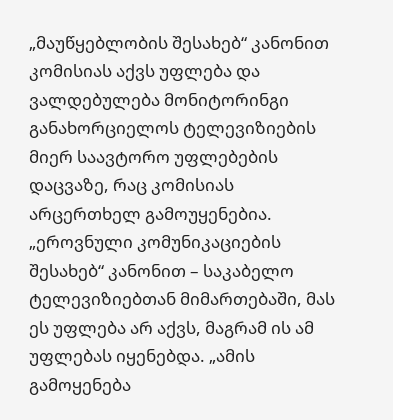„მაუწყებლობის შესახებ“ კანონით კომისიას აქვს უფლება და ვალდებულება მონიტორინგი განახორციელოს ტელევიზიების მიერ საავტორო უფლებების დაცვაზე, რაც კომისიას არცერთხელ გამოუყენებია. „ეროვნული კომუნიკაციების შესახებ“ კანონით – საკაბელო ტელევიზიებთან მიმართებაში, მას ეს უფლება არ აქვს, მაგრამ ის ამ უფლებას იყენებდა. „ამის გამოყენება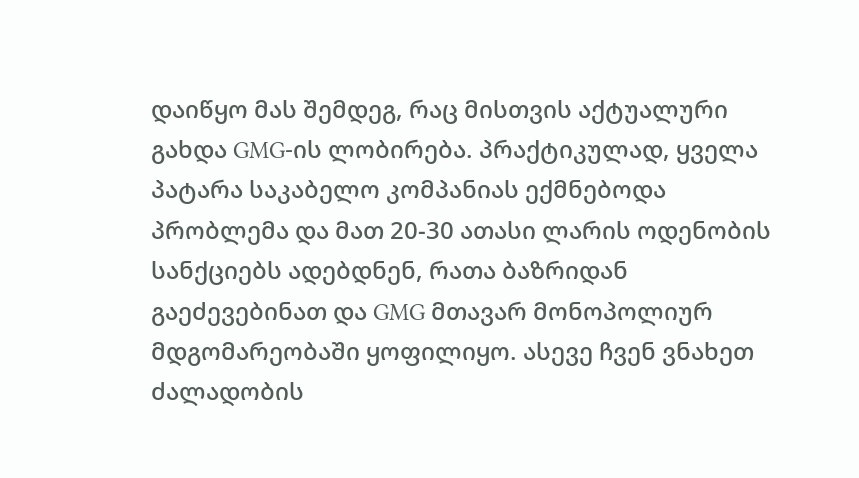დაიწყო მას შემდეგ, რაც მისთვის აქტუალური გახდა GMG-ის ლობირება. პრაქტიკულად, ყველა პატარა საკაბელო კომპანიას ექმნებოდა პრობლემა და მათ 20-30 ათასი ლარის ოდენობის სანქციებს ადებდნენ, რათა ბაზრიდან გაეძევებინათ და GMG მთავარ მონოპოლიურ მდგომარეობაში ყოფილიყო. ასევე ჩვენ ვნახეთ ძალადობის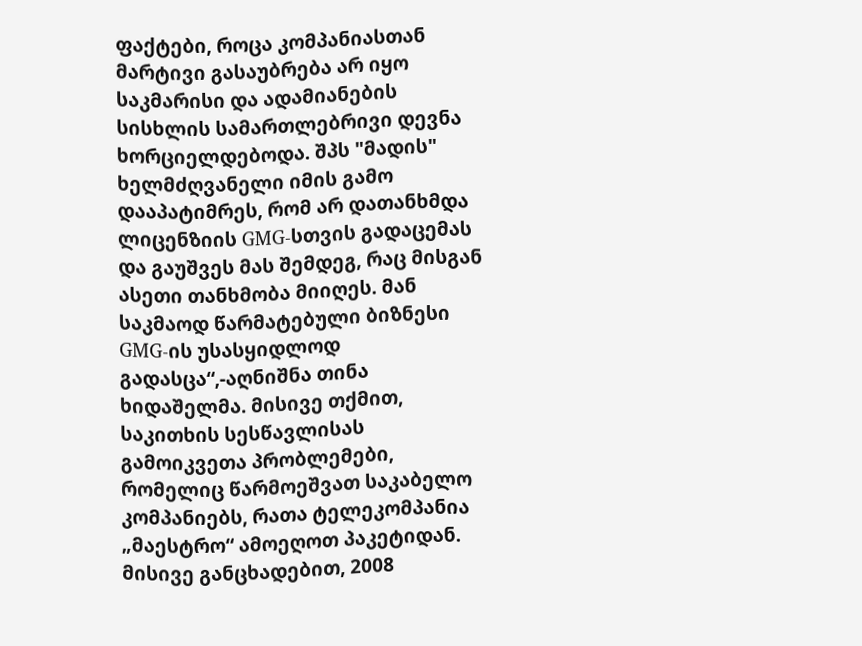ფაქტები, როცა კომპანიასთან მარტივი გასაუბრება არ იყო საკმარისი და ადამიანების სისხლის სამართლებრივი დევნა ხორციელდებოდა. შპს "მადის" ხელმძღვანელი იმის გამო დააპატიმრეს, რომ არ დათანხმდა ლიცენზიის GMG-სთვის გადაცემას და გაუშვეს მას შემდეგ, რაც მისგან ასეთი თანხმობა მიიღეს. მან საკმაოდ წარმატებული ბიზნესი GMG-ის უსასყიდლოდ გადასცა“,-აღნიშნა თინა ხიდაშელმა. მისივე თქმით, საკითხის სესწავლისას გამოიკვეთა პრობლემები, რომელიც წარმოეშვათ საკაბელო კომპანიებს, რათა ტელეკომპანია „მაესტრო“ ამოეღოთ პაკეტიდან. მისივე განცხადებით, 2008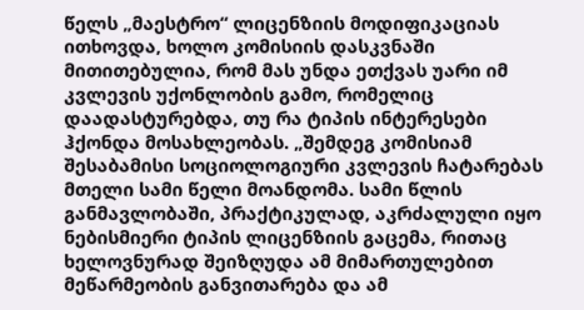წელს „მაესტრო“ ლიცენზიის მოდიფიკაციას ითხოვდა, ხოლო კომისიის დასკვნაში მითითებულია, რომ მას უნდა ეთქვას უარი იმ კვლევის უქონლობის გამო, რომელიც დაადასტურებდა, თუ რა ტიპის ინტერესები ჰქონდა მოსახლეობას. „შემდეგ კომისიამ შესაბამისი სოციოლოგიური კვლევის ჩატარებას მთელი სამი წელი მოანდომა. სამი წლის განმავლობაში, პრაქტიკულად, აკრძალული იყო ნებისმიერი ტიპის ლიცენზიის გაცემა, რითაც ხელოვნურად შეიზღუდა ამ მიმართულებით მეწარმეობის განვითარება და ამ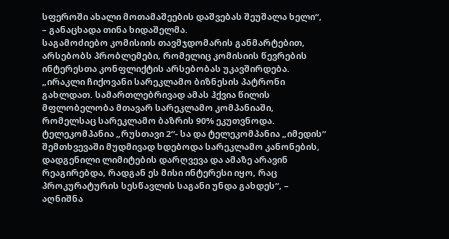სფეროში ახალი მოთამაშეების დაშვებას შეუშალა ხელი“, – განაცხადა თინა ხიდაშელმა.
საგამოძიებო კომისიის თავმჯდომარის განმარტებით, არსებობს პრობლემები, რომელიც კომისიის წევრების ინტერესთა კონფლიქტის არსებობას უკავშირდება. „ირაკლი ჩიქოვანი სარეკლამო ბიზნესის პატრონი გახლდათ. სამართლებრივად ამას ჰქვია წილის მფლობელობა მთავარ სარეკლამო კომპანიაში, რომელსაც სარეკლამო ბაზრის 90% ეკუთვნოდა. ტელეკომპანია „რუსთავი 2“- სა და ტელეკომპანია „იმედის“ შემთხვევაში მუდმივად ხდებოდა სარეკლამო კანონების, დადგენილი ლიმიტების დარღვევა და ამაზე არავინ რეაგირებდა, რადგან ეს მისი ინტერესი იყო, რაც პროკურატურის სესწავლის საგანი უნდა გახდეს“, – აღნიშნა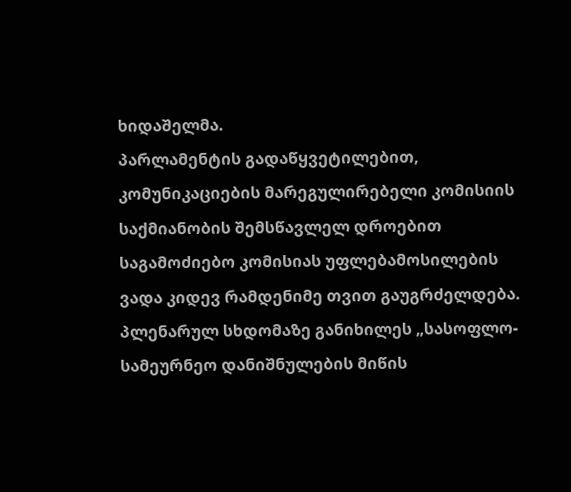ხიდაშელმა.
პარლამენტის გადაწყვეტილებით, კომუნიკაციების მარეგულირებელი კომისიის საქმიანობის შემსწავლელ დროებით საგამოძიებო კომისიას უფლებამოსილების ვადა კიდევ რამდენიმე თვით გაუგრძელდება.
პლენარულ სხდომაზე განიხილეს „სასოფლო-სამეურნეო დანიშნულების მიწის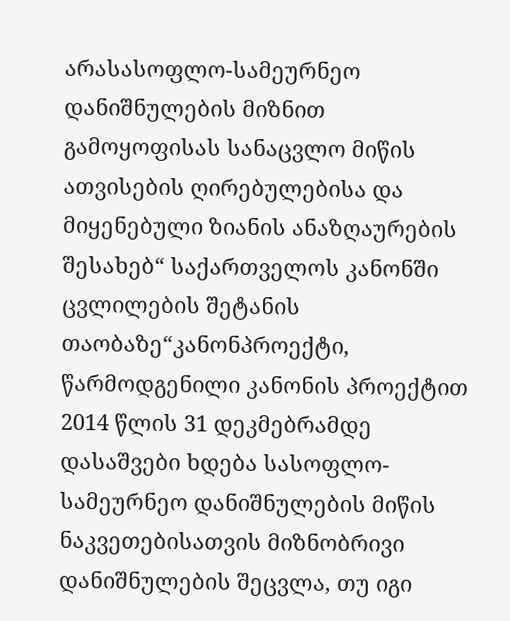არასასოფლო-სამეურნეო დანიშნულების მიზნით გამოყოფისას სანაცვლო მიწის ათვისების ღირებულებისა და მიყენებული ზიანის ანაზღაურების შესახებ“ საქართველოს კანონში ცვლილების შეტანის თაობაზე“კანონპროექტი, წარმოდგენილი კანონის პროექტით 2014 წლის 31 დეკმებრამდე დასაშვები ხდება სასოფლო-სამეურნეო დანიშნულების მიწის ნაკვეთებისათვის მიზნობრივი დანიშნულების შეცვლა, თუ იგი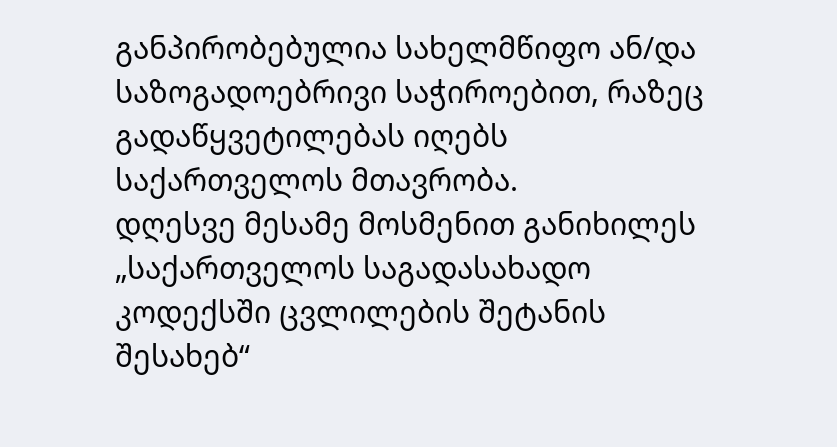განპირობებულია სახელმწიფო ან/და საზოგადოებრივი საჭიროებით, რაზეც გადაწყვეტილებას იღებს საქართველოს მთავრობა.
დღესვე მესამე მოსმენით განიხილეს „საქართველოს საგადასახადო კოდექსში ცვლილების შეტანის შესახებ“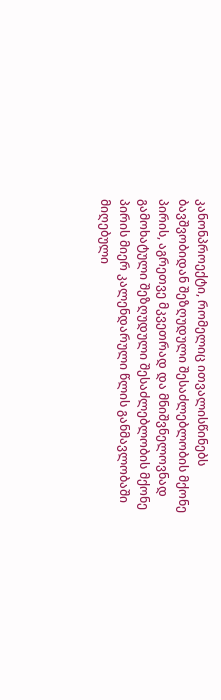კანონპროექტი, რომელიც ითვალისწინებს ბავშვობიდან შეზღუდული შესაძლებლობის მქონე პირის, აგრეთვე მკვეთრად და მნიშვნელოვნად გამოხატული შეზღუდული შესაძლებლობის მქონე პირის მიერ კალენდარული წლის განმავლობაში მიღებული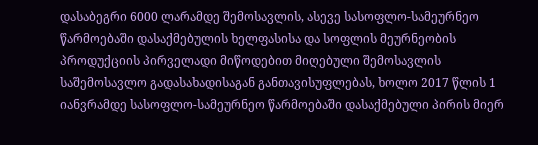დასაბეგრი 6000 ლარამდე შემოსავლის, ასევე სასოფლო-სამეურნეო წარმოებაში დასაქმებულის ხელფასისა და სოფლის მეურნეობის პროდუქციის პირველადი მიწოდებით მიღებული შემოსავლის საშემოსავლო გადასახადისაგან განთავისუფლებას, ხოლო 2017 წლის 1 იანვრამდე სასოფლო-სამეურნეო წარმოებაში დასაქმებული პირის მიერ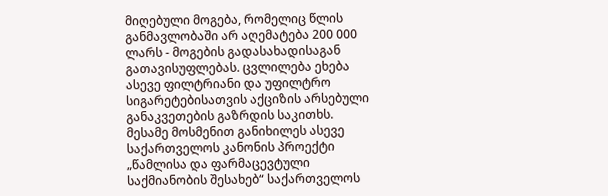მიღებული მოგება, რომელიც წლის განმავლობაში არ აღემატება 200 000 ლარს - მოგების გადასახადისაგან გათავისუფლებას. ცვლილება ეხება ასევე ფილტრიანი და უფილტრო სიგარეტებისათვის აქციზის არსებული განაკვეთების გაზრდის საკითხს.
მესამე მოსმენით განიხილეს ასევე საქართველოს კანონის პროექტი „წამლისა და ფარმაცევტული საქმიანობის შესახებ“ საქართველოს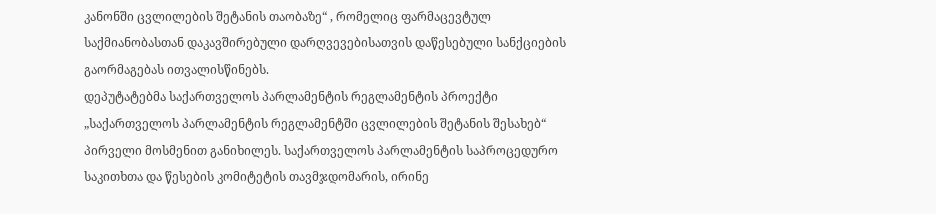კანონში ცვლილების შეტანის თაობაზე“ , რომელიც ფარმაცევტულ საქმიანობასთან დაკავშირებული დარღვევებისათვის დაწესებული სანქციების გაორმაგებას ითვალისწინებს.
დეპუტატებმა საქართველოს პარლამენტის რეგლამენტის პროექტი „საქართველოს პარლამენტის რეგლამენტში ცვლილების შეტანის შესახებ“ პირველი მოსმენით განიხილეს. საქართველოს პარლამენტის საპროცედურო საკითხთა და წესების კომიტეტის თავმჯდომარის, ირინე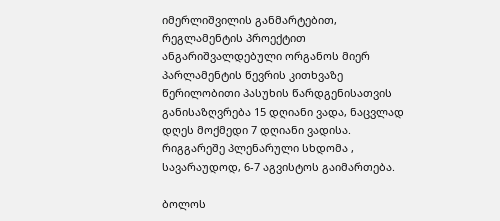იმერლიშვილის განმარტებით, რეგლამენტის პროექტით ანგარიშვალდებული ორგანოს მიერ პარლამენტის წევრის კითხვაზე წერილობითი პასუხის წარდგენისათვის განისაზღვრება 15 დღიანი ვადა, ნაცვლად დღეს მოქმედი 7 დღიანი ვადისა.
რიგგარეშე პლენარული სხდომა , სავარაუდოდ, 6-7 აგვისტოს გაიმართება.

ბოლოს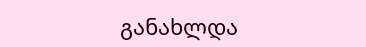განახლდა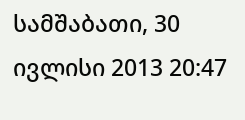სამშაბათი, 30 ივლისი 2013 20:47